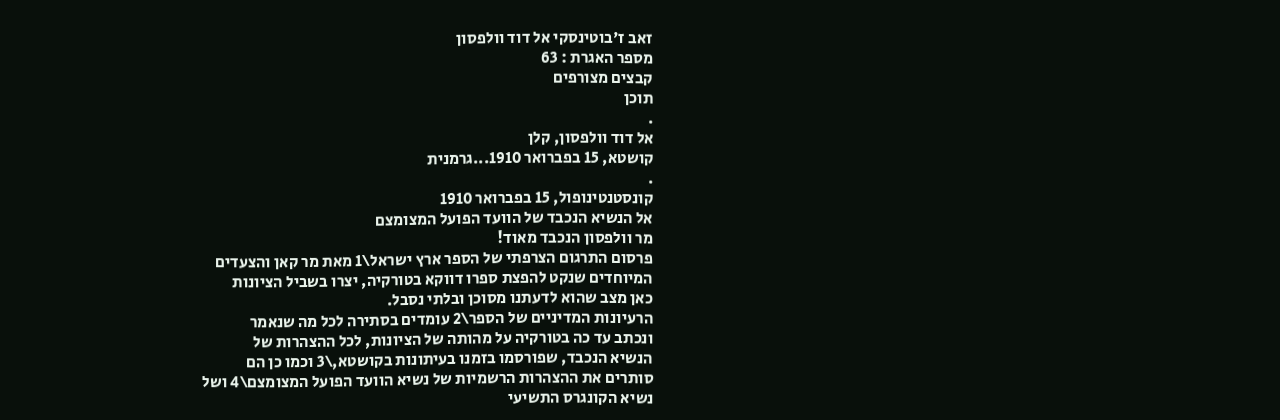זאב ז'בוטינסקי אל דוד וולפסון
מספר האגרת : 63
קבצים מצורפים
תוכן
.
אל דוד וולפסון, קלן
קושטא, 15 בפברואר 1910...גרמנית
.
קונסטנטינופול, 15 בפברואר 1910
אל הנשיא הנכבד של הוועד הפועל המצומצם
מר וולפסון הנכבד מאוד!
פרסום התרגום הצרפתי של הספר ארץ ישראל\1 מאת מר קאן והצעדים
המיוחדים שנקט להפצת ספרו דווקא בטורקיה, יצרו בשביל הציונות
כאן מצב שהוא לדעתנו מסוכן ובלתי נסבל.
הרעיונות המדיניים של הספר\2 עומדים בסתירה לכל מה שנאמר
ונכתב עד כה בטורקיה על מהותה של הציונות, לכל ההצהרות של
הנשיא הנכבד, שפורסמו בזמנו בעיתונות בקושטא,\3 וכמו כן הם
סותרים את ההצהרות הרשמיות של נשיא הוועד הפועל המצומצם\4 ושל
נשיא הקונגרס התשיעי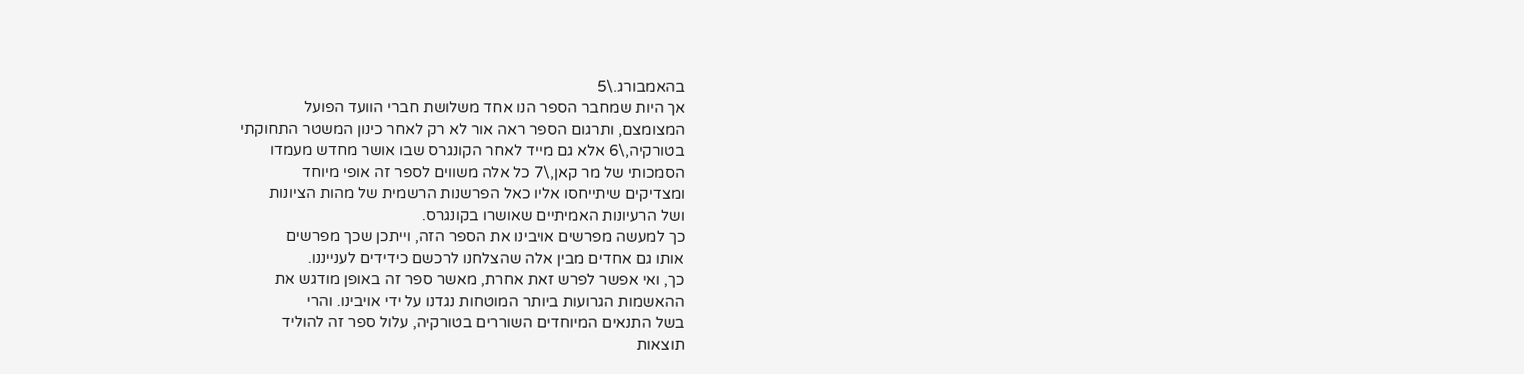בהאמבורג.\5
אך היות שמחבר הספר הנו אחד משלושת חברי הוועד הפועל
המצומצם, ותרגום הספר ראה אור לא רק לאחר כינון המשטר התחוקתי
בטורקיה,\6 אלא גם מייד לאחר הקונגרס שבו אושר מחדש מעמדו
הסמכותי של מר קאן,\7 כל אלה משווים לספר זה אופי מיוחד
ומצדיקים שיתייחסו אליו כאל הפרשנות הרשמית של מהות הציונות
ושל הרעיונות האמיתיים שאושרו בקונגרס.
כך למעשה מפרשים אויבינו את הספר הזה, וייתכן שכך מפרשים
אותו גם אחדים מבין אלה שהצלחנו לרכשם כידידים לענייננו.
כך, ואי אפשר לפרש זאת אחרת, מאשר ספר זה באופן מודגש את
ההאשמות הגרועות ביותר המוטחות נגדנו על ידי אויבינו. והרי
בשל התנאים המיוחדים השוררים בטורקיה, עלול ספר זה להוליד
תוצאות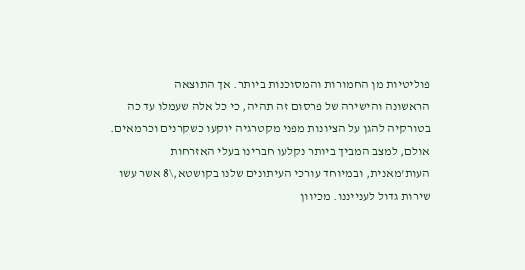פוליטיות מן החמורות והמסוכנות ביותר. אך התוצאה
הראשונה והישירה של פרסום זה תהיה, כי כל אלה שעמלו עד כה
בטורקיה להגן על הציונות מפני מקטרגיה יוקעו כשקרנים וכרמאים.
אולם, למצב המביך ביותר נקלעו חברינו בעלי האזרחות
העות'מאנית, ובמיוחד עורכי העיתונים שלנו בקושטא,\8 אשר עשו
שירות גדול לענייננו. מכיוון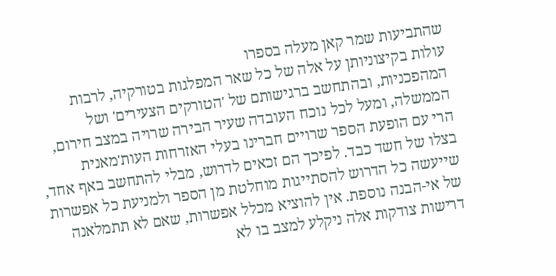שהתביעות שמר קאן מעלה בספרו
עולות בקיצוניותן על אלה של כל שאר המפלגות בטורקיה, לרבות
המהפכניות, ובהתחשב ברגישותם של 'הטורקים הצעירים' ושל
הממשלה, ומעל לכל נוכח העובדה שעיר הבירה שרויה במצב חירום,
הרי עם הופעת הספר שרויים חברינו בעלי האזרחות העות'מאנית
בצלו של חשד כבד. לפיכך הם זכאים לדרוש, מבלי להתחשב באף אחד,
שייעשה כל הדרוש להסתייגות מוחלטת מן הספר ולמניעת כל אפשרות
של אי-הבנה נוספת. אין להוציא מכלל אפשרות, שאם לא תתמלאנה
דרישות צודקות אלה ניקלע למצב בו לא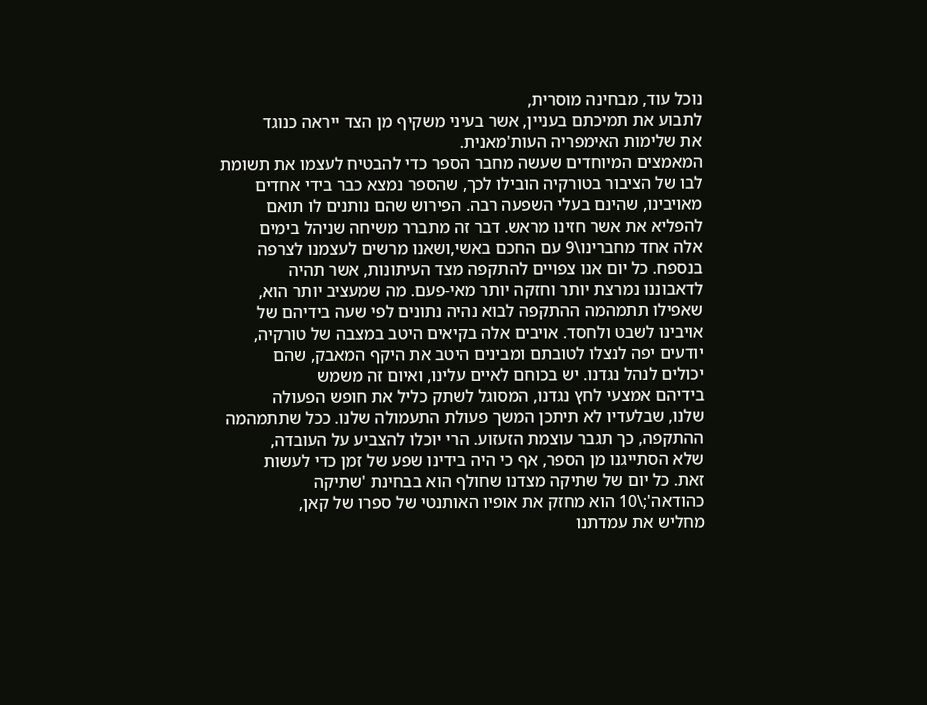נוכל עוד, מבחינה מוסרית,
לתבוע את תמיכתם בעניין, אשר בעיני משקיף מן הצד ייראה כנוגד
את שלימות האימפריה העות'מאנית.
המאמצים המיוחדים שעשה מחבר הספר כדי להבטיח לעצמו את תשומת
לבו של הציבור בטורקיה הובילו לכך, שהספר נמצא כבר בידי אחדים
מאויבינו, שהינם בעלי השפעה רבה. הפירוש שהם נותנים לו תואם
להפליא את אשר חזינו מראש. דבר זה מתברר משיחה שניהל בימים
אלה אחד מחברינו\9 עם החכם באשי,ושאנו מרשים לעצמנו לצרפה
בנספח. כל יום אנו צפויים להתקפה מצד העיתונות, אשר תהיה
לדאבוננו נמרצת יותר וחזקה יותר מאי-פעם. מה שמעציב יותר הוא,
שאפילו תתמהמה ההתקפה לבוא נהיה נתונים לפי שעה בידיהם של
אויבינו לשבט ולחסד. אויבים אלה בקיאים היטב במצבה של טורקיה,
יודעים יפה לנצלו לטובתם ומבינים היטב את היקף המאבק, שהם
יכולים לנהל נגדנו. יש בכוחם לאיים עלינו, ואיום זה משמש
בידיהם אמצעי לחץ נגדנו, המסוגל לשתק כליל את חופש הפעולה
שלנו, שבלעדיו לא תיתכן המשך פעולת התעמולה שלנו. ככל שתתמהמה
ההתקפה, כך תגבר עוצמת הזעזוע. הרי יוכלו להצביע על העובדה,
שלא הסתייגנו מן הספר, אף כי היה בידינו שפע של זמן כדי לעשות
זאת. כל יום של שתיקה מצדנו שחולף הוא בבחינת 'שתיקה
כהודאה';\10 הוא מחזק את אופיו האותנטי של ספרו של קאן,
מחליש את עמדתנו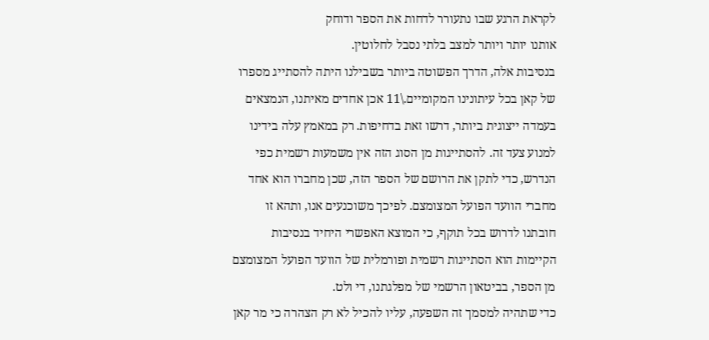לקראת הרגע שבו נתעורר לדחות את הספר ודוחק
אותנו יותר ויותר למצב בלתי נסבל לחלוטין.
בנסיבות אלה, הדרך הפשוטה ביותר בשבילנו היתה להסתייג מספרו
של קאן בכל עיתונינו המקומיים.\11 אכן אחדים מאיתנו, הנמצאים
בעמדה ייצוגית ביותר, דרשו זאת בדחיפות. רק במאמץ עלה בידינו
למנוע צעד זה. להסתייגות מן הסוג הזה אין משמעות רשמית כפי
הנדרש, כדי לתקן את הרושם של הספר הזה, שכן מחברו הוא אחד
מחברי הוועד הפועל המצומצם. לפיכך משוכנעים אנו, ותהא זו
חובתנו לדרוש בכל תוקף, כי המוצא האפשרי היחיד בנסיבות
הקיימות הוא הסתייגות רשמית ופורמלית של הוועד הפועל המצומצם
מן הספר, בביטאון הרשמי של מפלגתנו, די ולט.
כדי שתהיה למסמך זה השפעה, עליו להכיל לא רק הצהרה כי מר קאן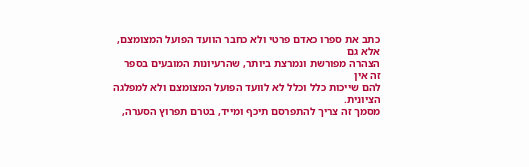כתב את ספרו כאדם פרטי ולא כחבר הוועד הפועל המצומצם, אלא גם
הצהרה מפורשת ונמרצת ביותר, שהרעיונות המובעים בספר זה אין
להם שייכות כלל וכלל לא לוועד הפועל המצומצם ולא למפלגה
הציונית.
מסמך זה צריך להתפרסם תיכף ומייד, בטרם תפרוץ הסערה,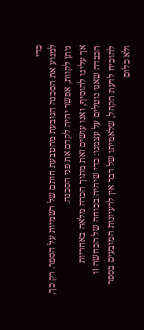כדי
למנוע את הסכנה הנובעת מהטבעת חותם של רשמיות על הספר. רק כך,
ניתן לקוות, אפשר יהיה לקדם את פני הסכנה.
אך עלינו להוסיף, ואנו עושים זאת מתוך הכרה מלאה באחריות
הכבדה שאנו נוטלים על עצמנו: כדי שיהיה בכוחה של הכחשה זו
להוכיח לדעת הקהל, שלאמיתו של דבר אין לרעיונות המובעים בספר
ולא כלום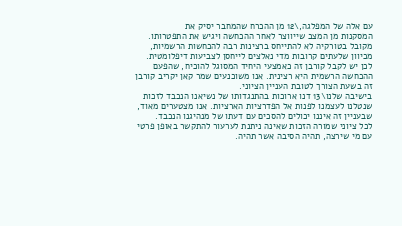עם אלה של המפלגה,\12 מן ההכרח שהמחבר יסיק את
המסקנות מן המצב שייווצר לאחר ההכחשה ויגיש את התפטרותו.
מקובל בטורקיה לא להתייחס ברצינות רבה להכחשות הרשמיות,
מכיוון שלעתים קרובות מדי נאלצים לייחסן לצביעות דיפלומטית.
לכן יש לקבל קורבן זה כאמצעי היחיד המסוגל להוכיח, שהפעם
ההכחשה הרשמית היא רצינית. אנו משוכנעים שמר קאן יקריב קורבן
זה בשעת הצורך לטובת העניין הציוני.
בישיבה שלנו\13 דנו ארוכות בהתנגדותו של נשיאנו הנכבד לזכות
שנטלנו לעצמנו לפנות אל הפדרציות הארציות. אנו מצטערים מאוד,
שבעניין זה איננו יכולים להסכים עם דעתו של מנהיגנו הנכבד.
לכל ציוני שמורה הזכות שאינה ניתנת לערעור להתקשר באופן פרטי
עם מי שירצה, תהיה הסיבה אשר תהיה.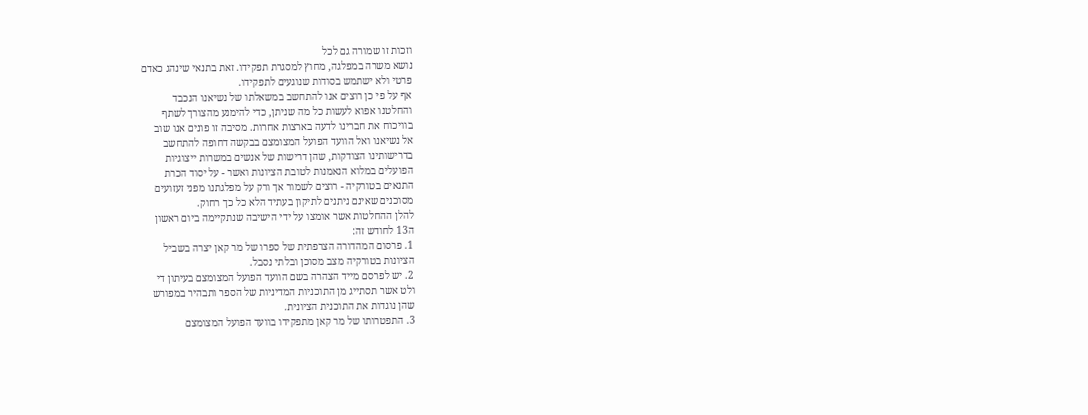וזכות זו שמורה גם לכל
נושא משרה במפלגה, מחוץ למסגרת תפקידו. זאת בתנאי שינהג כאדם
פרטי ולא ישתמש בסודות שנוגעים לתפקידו.
אף על פי כן רוצים אנו להתחשב במשאלתו של נשיאנו הנכבד
והחלטנו אפוא לעשות כל מה שניתן, כדי להימנע מהצורך לשתף
בוויכוח את חברינו לדעה בארצות אחרות. מסיבה זו פונים אנו שוב
אל נשיאנו ואל הוועד הפועל המצומצם בבקשה דחופה להתחשב
בדרישותינו הצודקות, שהן דרישות של אנשים במשרות ייצוגיות
הפועלים במלוא הנאמנות לטובת הציונות ואשר - על יסוד הכרת
התנאים בטורקיה - רוצים לשמור אך ורק על מפלגתנו מפני זעזועים
מסוכנים שאינם ניתנים לתיקון בעתיד הלא כל כך רחוק.
להלן ההחלטות אשר אומצו על ידי הישיבה שנתקיימה ביום ראשון
ה13 לחודש זה:
1. פרסום המהדורה הצרפתית של ספרו של מר קאן יצרה בשביל
הציונות בטורקיה מצב מסוכן ובלתי נסבל.
2. יש לפרסם מייד הצהרה בשם הוועד הפועל המצומצם בעיתון די
ולט אשר תסתייג מן התוכניות המדיניות של הספר ותבהיר במפורש
שהן נוגדות את התוכנית הציונית.
3. התפטרותו של מר קאן מתפקידו בוועד הפועל המצומצם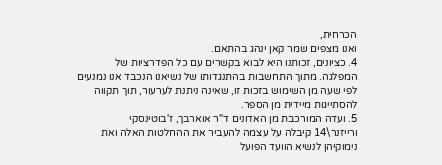הכרחית,
ואנו מצפים שמר קאן ינהג בהתאם.
4. כציונים, זכותנו היא לבוא בקשרים עם כל הפדרציות של
המפלגה. מתוך התחשבות בהתנגדותו של נשיאנו הנכבד אנו נמנעים
לפי שעה מן השימוש בזכות זו, שאינה ניתנת לערעור, תוך תקווה
להסתייגות מיידית מן הספר.
5. ועדה המורכבת מן האדונים ד"ר אוארבך, ז'בוטינסקי
ורייזנר\14 קיבלה על עצמה להעביר את ההחלטות האלה ואת
נימוקיהן לנשיא הוועד הפועל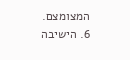המצומצם.
6. הישיבה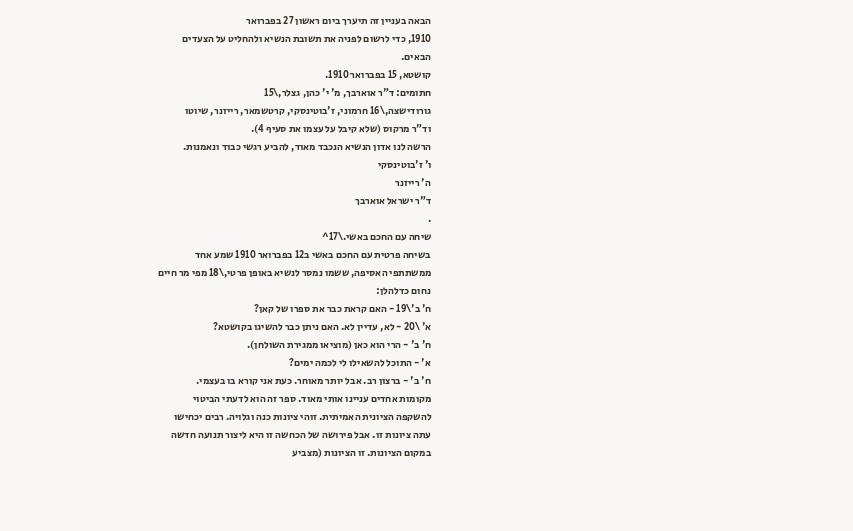הבאה בעניין זה תיערך ביום ראשון 27 בפברואר
1910, כדי לרשום לפניה את תשובת הנשיא ולהחליט על הצעדים
הבאים.
קושטא, 15 בפברואר 1910.
חתומים: ד"ר אוארבך, מ' י' כהן, גצלר,\15
גורודישצה,\16 חרמוני, ז'בוטינסקי, קרטשמאר, רייזנר, שיוטו
וד"ר מרקוס (שלא קיבל על עצמו את סעיף 4).
הרשה לנו אדון הנשיא הנכבד מאוד, להביע רגשי כבוד ונאמנות.
ו' ז'בוטינסקי
ה' רייזנר
ד"ר ישראל אוארבך
.
שיחה עם החכם באשי.\17^
בשיחה פרטית עם החכם באשי ב12 בפברואר 1910 שמע אחד
ממשתתפי האסיפה, ששמו נמסר לנשיא באופן פרטי,\18 מפי מר חיים
נחום כדלהלן:
ח' ב'\19 - האם קראת כבר את ספרו של קאן?
א' \20 - לא, עדיין לא. האם ניתן כבר להשיגו בקושטא?
ח' ב' - הרי הוא כאן (מוציאו ממגירת השולחן).
א' - התוכל להשאילו לי לכמה ימים?
ח' ב' - ברצון רב. אבל יותר מאוחר. כעת אני קורא בו בעצמי.
מקומות אחדים עניינו אותי מאוד. ספר זה הוא לדעתי הביטוי
להשקפה הציונית האמיתית. זוהי ציונות כנה וגלויה. רבים יכחישו
עתה ציונות זו. אבל פירושה של הכחשה זו היא ליצור תנועה חדשה
במקום הציונות. זו הציונות (מצביע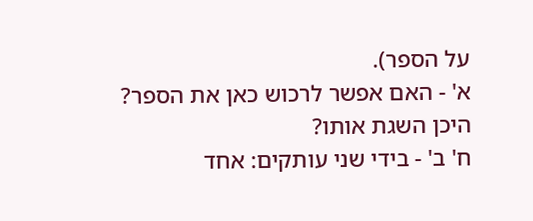על הספר).
א' - האם אפשר לרכוש כאן את הספר? היכן השגת אותו?
ח' ב' - בידי שני עותקים: אחד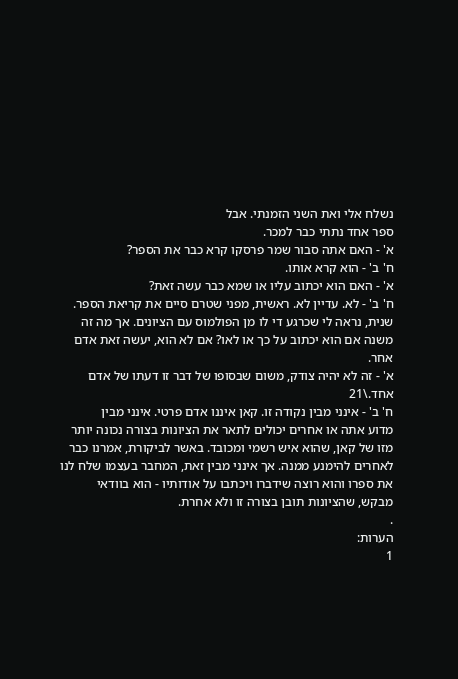נשלח אלי ואת השני הזמנתי. אבל
ספר אחד נתתי כבר למכר.
א' - האם אתה סבור שמר פרסקו קרא כבר את הספר?
ח' ב' - הוא קרא אותו.
א' - האם הוא יכתוב עליו או שמא כבר עשה זאת?
ח' ב' - לא. עדיין לא. ראשית, מפני שטרם סיים את קריאת הספר.
שנית, נראה לי שכרגע די לו מן הפולמוס עם הציונים. אך מה זה
משנה אם הוא יכתוב על כך או לאו? אם לא הוא, יעשה זאת אדם
אחר.
א' - זה לא יהיה צודק, משום שבסופו של דבר זו דעתו של אדם
אחד.\21
ח' ב' - אינני מבין נקודה זו. קאן איננו אדם פרטי. אינני מבין
מדוע אתה או אחרים יכולים לתאר את הציונות בצורה נכונה יותר
מזו של קאן, שהוא איש רשמי ומכובד. באשר לביקורת, אמרנו כבר
לאחרים להימנע ממנה. אך אינני מבין זאת, המחבר בעצמו שלח לנו
את ספרו והוא רוצה שידברו ויכתבו על אודותיו - הוא בוודאי
מבקש, שהציונות תובן בצורה זו ולא אחרת.
.
הערות:
1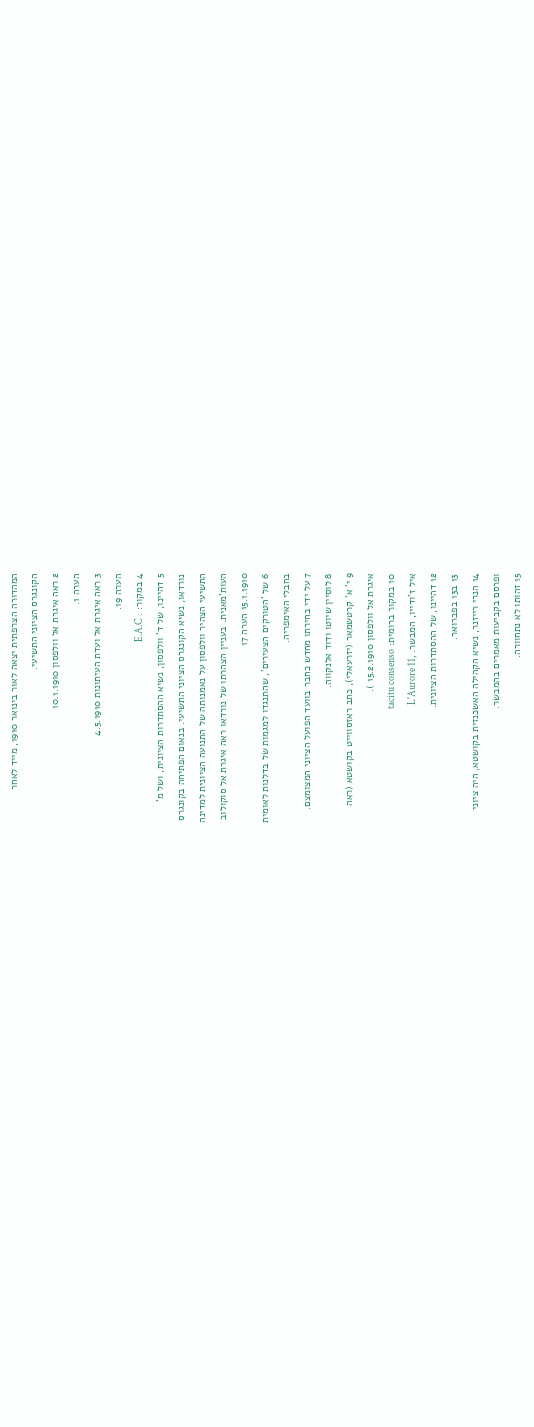המהדורה הצרפתית יצאה לאור בינואר 1910, מייד לאחר
הקונגרס הציוני התשיעי.
2 ראה איגרת אל וולפסון 10.1.1910
הערה 1.
3 ראה איגרת אל ועדת העיתונות 4.5.1910
הערה 19.
4 במקור: . E.A.C
5 דהיינו, של ד' וולפסון, נשיא ההסתדרות הציונית, ושל מ'
נורדאו, נשיא הקונגרס הציוני התשיעי. בנאום הפתיחה בקונגרס
התשיעי הצהיר וולפסון על נאמנותה של התנועה הציונית למדינה
העות'מאנית. בעניין הצהרתו של נורדאו ראה איגרת אל סוקולוב
15.1.1910 הערה 17
6 של 'הטורקים הצעירים', שהתנגדו למגמות של בדלנות לאומית
בחבלי האימפריה.
7 על ידי בחירתו מחדש כחבר בוועד הפועל הציוני המצומצם.
8 לוסיין שיוטו ודוד אלנקווה.
9 י' א' קרטשמאר (יזרעאלי), כתב ראזסווייט בקושטא (ראה
איגרת אל וולפסון 15.2.1910 ).
10 במקור ברומית: tacitu consenso
איל ז'ודייו, המבשר. ,L'Aurore 11
12 דהיינו, של ההסתדרות הציונית.
13 ב13 בפברואר.
14 הנרי רייזנר, נשיא הקהילה האשכנזית בקושטא, היה ציוני
ופרסם בקביעות מאמרים בהמבשר.
15 זהותו לא נתחוורה.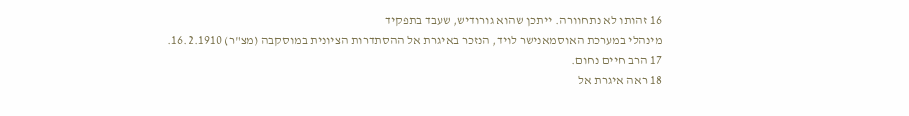16 זהותו לא נתחוורה. ייתכן שהוא גורודיש, שעבד בתפקיד
מינהלי במערכת האוסמאנישר לויד, הנזכר באיגרת אל ההסתדרות הציונית במוסקבה (מצ"ר) 16.2.1910.
17 הרב חיים נחום.
18 ראה איגרת אל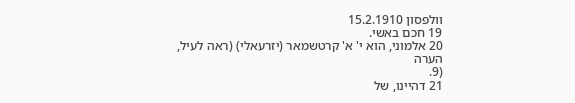וולפסון 15.2.1910
19 חכם באשי.
20 אלמוני, הוא י' א' קרטשמאר (יזרעאלי) (ראה לעיל, הערה
(9.
21 דהיינו, של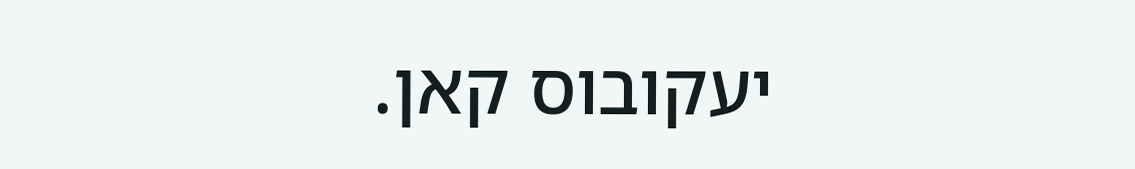יעקובוס קאן.